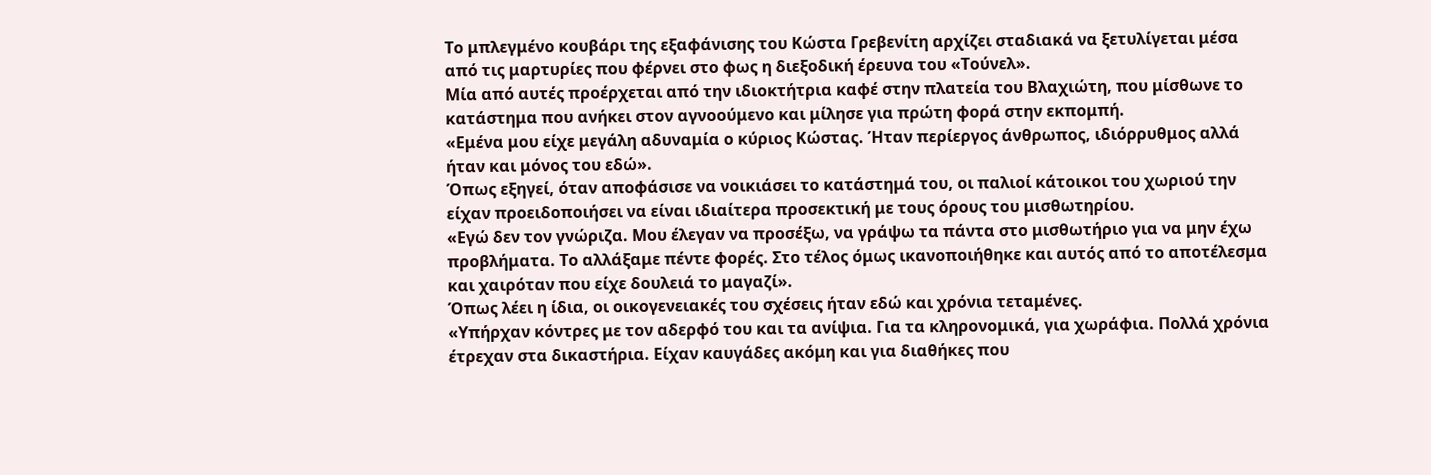Το μπλεγμένο κουβάρι της εξαφάνισης του Κώστα Γρεβενίτη αρχίζει σταδιακά να ξετυλίγεται μέσα από τις μαρτυρίες που φέρνει στο φως η διεξοδική έρευνα του «Τούνελ».
Μία από αυτές προέρχεται από την ιδιοκτήτρια καφέ στην πλατεία του Βλαχιώτη, που μίσθωνε το κατάστημα που ανήκει στον αγνοούμενο και μίλησε για πρώτη φορά στην εκπομπή.
«Εμένα μου είχε μεγάλη αδυναμία ο κύριος Κώστας. Ήταν περίεργος άνθρωπος, ιδιόρρυθμος αλλά ήταν και μόνος του εδώ».
Όπως εξηγεί, όταν αποφάσισε να νοικιάσει το κατάστημά του, οι παλιοί κάτοικοι του χωριού την είχαν προειδοποιήσει να είναι ιδιαίτερα προσεκτική με τους όρους του μισθωτηρίου.
«Εγώ δεν τον γνώριζα. Μου έλεγαν να προσέξω, να γράψω τα πάντα στο μισθωτήριο για να μην έχω προβλήματα. Το αλλάξαμε πέντε φορές. Στο τέλος όμως ικανοποιήθηκε και αυτός από το αποτέλεσμα και χαιρόταν που είχε δουλειά το μαγαζί».
Όπως λέει η ίδια, οι οικογενειακές του σχέσεις ήταν εδώ και χρόνια τεταμένες.
«Υπήρχαν κόντρες με τον αδερφό του και τα ανίψια. Για τα κληρονομικά, για χωράφια. Πολλά χρόνια έτρεχαν στα δικαστήρια. Είχαν καυγάδες ακόμη και για διαθήκες που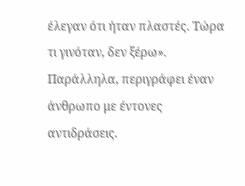έλεγαν ότι ήταν πλαστές. Τώρα τι γινόταν, δεν ξέρω».
Παράλληλα, περιγράφει έναν άνθρωπο με έντονες αντιδράσεις.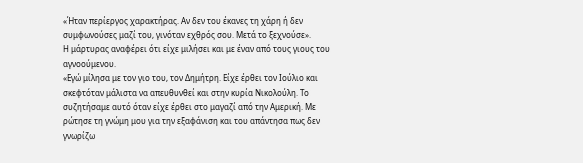«Ήταν περίεργος χαρακτήρας. Αν δεν του έκανες τη χάρη ή δεν συμφωνούσες μαζί του, γινόταν εχθρός σου. Μετά το ξεχνούσε».
Η μάρτυρας αναφέρει ότι είχε μιλήσει και με έναν από τους γιους του αγνοούμενου.
«Εγώ μίλησα με τον γιο του, τον Δημήτρη. Είχε έρθει τον Ιούλιο και σκεφτόταν μάλιστα να απευθυνθεί και στην κυρία Νικολούλη. Το συζητήσαμε αυτό όταν είχε έρθει στο μαγαζί από την Αμερική. Με ρώτησε τη γνώμη μου για την εξαφάνιση και του απάντησα πως δεν γνωρίζω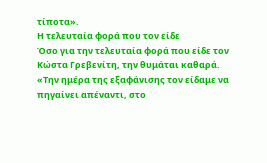τίποτα».
Η τελευταία φορά που τον είδε
Όσο για την τελευταία φορά που είδε τον Κώστα Γρεβενίτη, την θυμάται καθαρά.
«Την ημέρα της εξαφάνισης τον είδαμε να πηγαίνει απέναντι, στο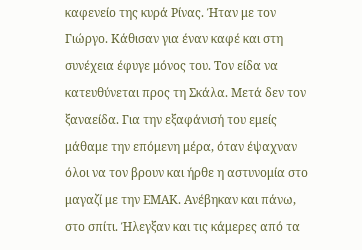καφενείο της κυρά Ρίνας. Ήταν με τον Γιώργο. Κάθισαν για έναν καφέ και στη συνέχεια έφυγε μόνος του. Τον είδα να κατευθύνεται προς τη Σκάλα. Μετά δεν τον ξαναείδα. Για την εξαφάνισή του εμείς μάθαμε την επόμενη μέρα, όταν έψαχναν όλοι να τον βρουν και ήρθε η αστυνομία στο μαγαζί με την ΕΜΑΚ. Ανέβηκαν και πάνω, στο σπίτι. Ήλεγξαν και τις κάμερες από τα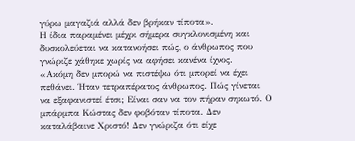γύρω μαγαζιά αλλά δεν βρήκαν τίποτα».
Η ίδια παραμένει μέχρι σήμερα συγκλονισμένη και δυσκολεύεται να κατανοήσει πώς, ο άνθρωπος που γνώριζε χάθηκε χωρίς να αφήσει κανένα ίχνος.
«Ακόμη δεν μπορώ να πιστέψω ότι μπορεί να έχει πεθάνει. Ήταν τετραπέρατος άνθρωπος. Πώς γίνεται να εξαφανιστεί έτσι; Είναι σαν να τον πήραν σηκωτό. Ο μπάρμπα Κώστας δεν φοβόταν τίποτα. Δεν καταλάβαινε Χριστό! Δεν γνώριζα ότι είχε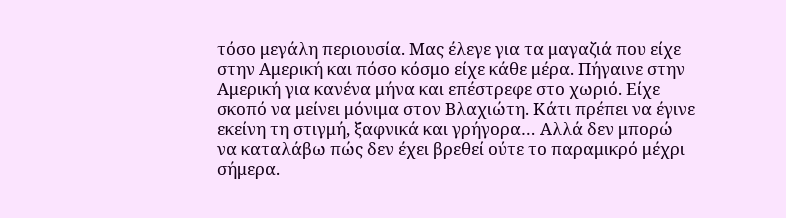τόσο μεγάλη περιουσία. Μας έλεγε για τα μαγαζιά που είχε στην Αμερική και πόσο κόσμο είχε κάθε μέρα. Πήγαινε στην Αμερική για κανένα μήνα και επέστρεφε στο χωριό. Είχε σκοπό να μείνει μόνιμα στον Βλαχιώτη. Κάτι πρέπει να έγινε εκείνη τη στιγμή, ξαφνικά και γρήγορα… Αλλά δεν μπορώ να καταλάβω πώς δεν έχει βρεθεί ούτε το παραμικρό μέχρι σήμερα.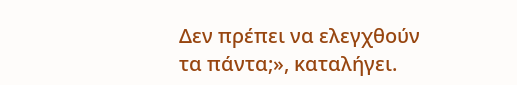Δεν πρέπει να ελεγχθούν τα πάντα;», καταλήγει.